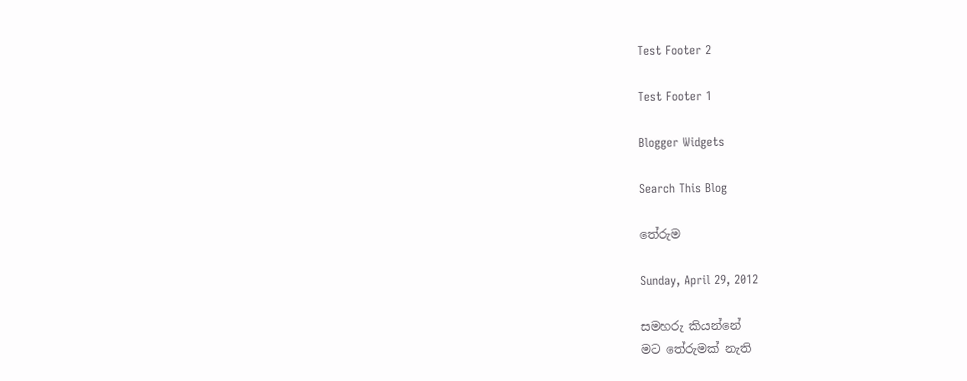Test Footer 2

Test Footer 1

Blogger Widgets

Search This Blog

තේරුම

Sunday, April 29, 2012

සමහරු කියන්නේ
මට තේරුමක් නැති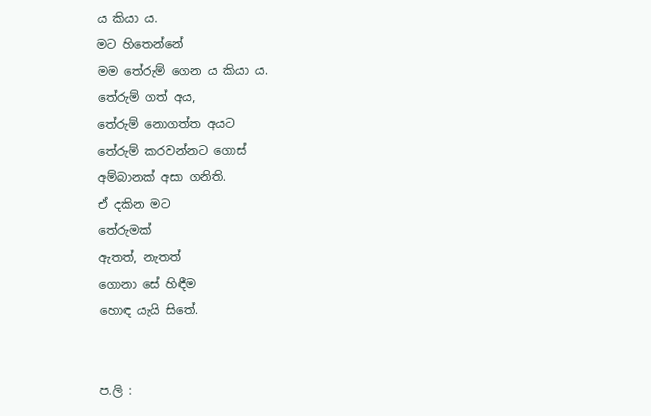ය කියා ය.
මට හිතෙන්නේ
මම තේරුම් ගෙන ය කියා ය.
තේරුම් ගත් අය,
තේරුම් නොගත්ත අයට
තේරුම් කරවන්නට ගොස්
අම්බානක් අසා ගනිති.
ඒ දකින මට
තේරුමක්
ඇතත්, නැතත්
ගොනා සේ හිඳීම
හොඳ යැයි සිතේ.


ප.ලි :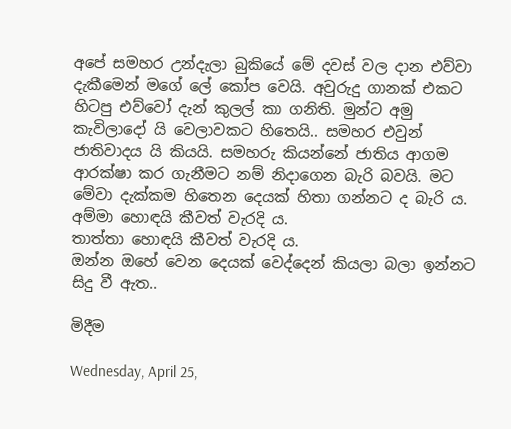අපේ සමහර උන්දැලා බුකියේ මේ දවස් වල දාන එව්වා දැකීමෙන් මගේ ලේ කෝප වෙයි. අවුරුදු ගානක් එකට හිටපු එව්වෝ දැන් කුලල් කා ගනිති. මුන්ට අමු කැවිලාදෝ යි වෙලාවකට හිතෙයි.. සමහර එවුන් ජාතිවාදය යි කියයි. සමහරු කියන්නේ ජාතිය ආගම ආරක්ෂා කර ගැනීමට නම් නිදාගෙන බැරි බවයි. මට මේවා දැක්කම හිතෙන දෙයක් හිතා ගන්නට ද බැරි ය.
අම්මා හොඳයි කීවත් වැරදි ය.
තාත්තා හොඳයි කීවත් වැරදි ය.
ඔන්න ඔහේ වෙන දෙයක් වෙද්දෙන් කියලා බලා ඉන්නට සිදු වී ඇත..

මිදීම

Wednesday, April 25,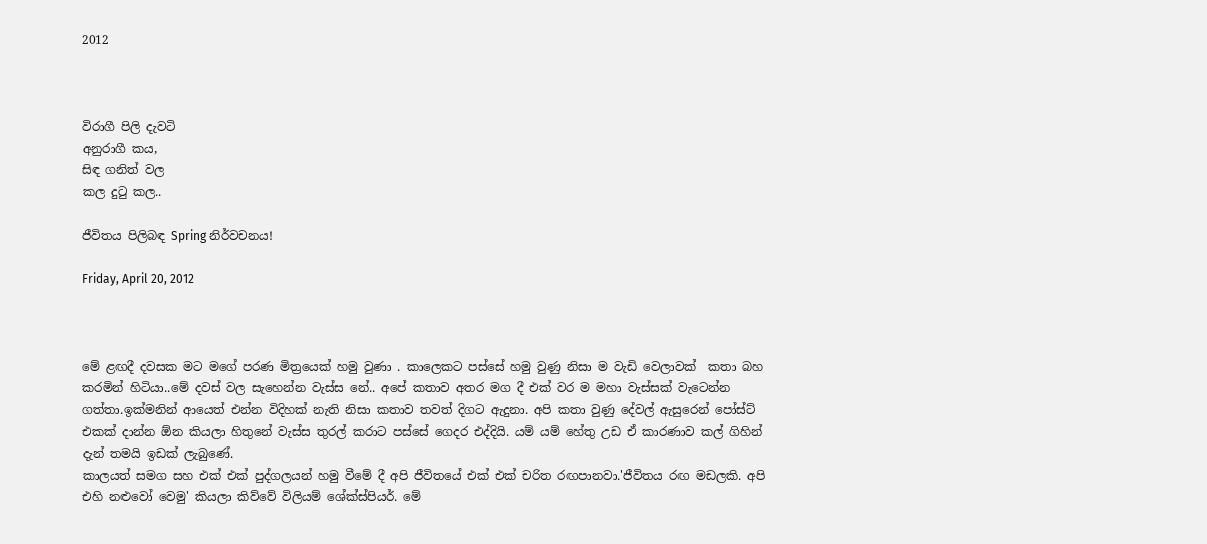2012



විරාගී පිලි දැවටි
අනුරාගී කය,
සිඳ ගනිත් වල
කල දුටු කල..

ජීවිතය පිලිබඳ Spring නිර්වචනය!

Friday, April 20, 2012



මේ ළඟදී දවසක මට මගේ පරණ මිත්‍රයෙක් හමු වුණා . කාලෙකට පස්සේ හමු වුණු නිසා ම වැඩි වෙලාවක්  කතා බහ කරමින් හිටියා..මේ දවස් වල සැහෙන්න වැස්ස නේ.. අපේ කතාව අතර මග දී එක් වර ම මහා වැස්සක් වැටෙන්න ගත්තා.ඉක්මනින් ආයෙත් එන්න විදිහක් නැති නිසා කතාව තවත් දිගට ඇදුනා. අපි කතා වුණු දේවල් ඇසුරෙන් පෝස්ට් එකක් දාන්න ඕන කියලා හිතුනේ වැස්ස තුරල් කරාට පස්සේ ගෙදර එද්දියි. යම් යම් හේතු උඩ ඒ කාරණාව කල් ගිහින් දැන් තමයි ඉඩක් ලැබුණේ.
කාලයත් සමග සහ එක් එක් පුද්ගලයන් හමු වීමේ දී අපි ජීවිතයේ එක් එක් චරිත රඟපානවා.'ජීවිතය රඟ මඩලකි. අපි එහි නළුවෝ වෙමු' කියලා කිව්වේ විලියම් ශේක්ස්පියර්. මේ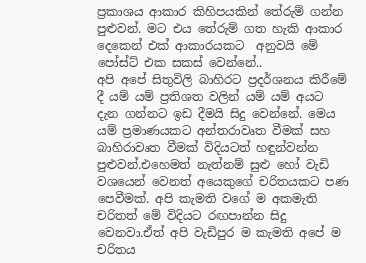ප්‍රකාශය ආකාර කිහිපයකින් තේරුම් ගන්න පුළුවන්. මට එය තේරුම් ගත හැකි ආකාර දෙකෙන් එක් ආකාරයකට  අනුවයි මේ පෝස්ට් එක සකස් වෙන්නේ..
අපි අපේ සිතුවිලි බාහිරට ප්‍රදර්ශනය කිරීමේ දී යම් යම් ප්‍රතිශත වලින් යම් යම් අයට දැන ගන්නට ඉඩ දීමයි සිදු වෙන්නේ. මෙය යම් ප්‍රමාණයකට අන්තරාවෘත වීමක් සහ බාහිරාවෘත වීමක් විදියටත් හඳුන්වන්න පුළුවන්.එහෙමත් නැත්නම් සුළු හෝ වැඩි වශයෙන් වෙනත් අයෙකුගේ චරිතයකට පණ පෙවීමක්. අපි කැමති වගේ ම අකමැති චරිතත් මේ විදියට රඟපාන්න සිදු වෙනවා.ඒත් අපි වැඩිපුර ම කැමති අපේ ම චරිතය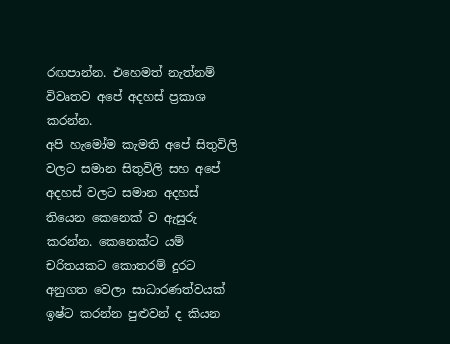රඟපාන්න. එහෙමත් නැත්නම් විවෘතව අපේ අදහස් ප්‍රකාශ කරන්න.
අපි හැමෝම කැමති අපේ සිතුවිලි වලට සමාන සිතුවිලි සහ අපේ අදහස් වලට සමාන අදහස් තියෙන කෙනෙක් ව ඇසුරු කරන්න. කෙනෙක්ට යම් චරිතයකට කොතරම් දුරට අනුගත වෙලා සාධාරණත්වයක් ඉෂ්ට කරන්න පුළුවන් ද කියන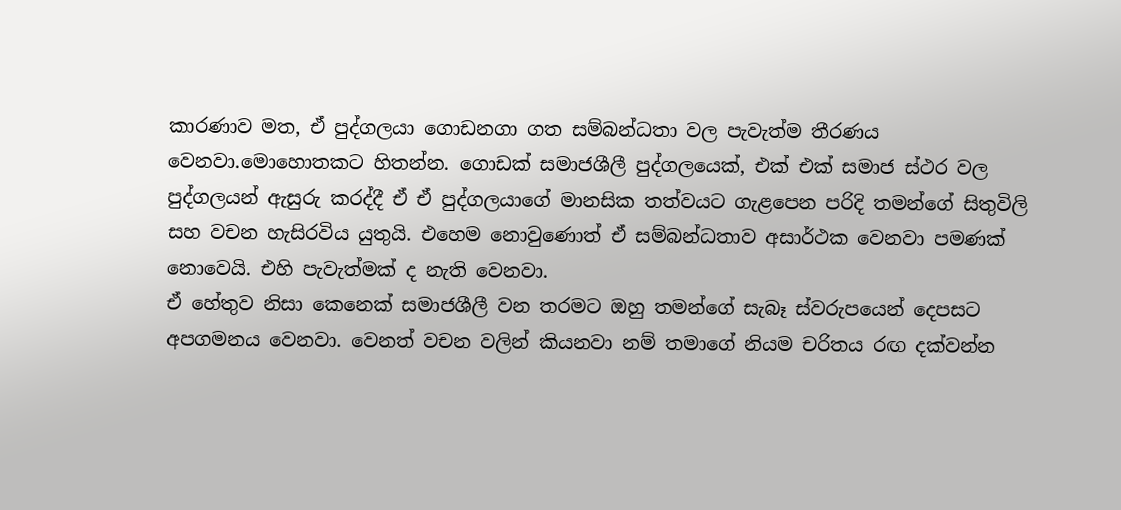කාරණාව මත, ඒ පුද්ගලයා ගොඩනගා ගත සම්බන්ධතා වල පැවැත්ම තීරණය වෙනවා.මොහොතකට හිතන්න. ගොඩක් සමාජශීලී පුද්ගලයෙක්, එක් එක් සමාජ ස්ථර වල පුද්ගලයන් ඇසුරු කරද්දී ඒ ඒ පුද්ගලයාගේ මානසික තත්වයට ගැළපෙන පරිදි තමන්ගේ සිතුවිලි සහ වචන හැසිරවිය යුතුයි. එහෙම නොවුණොත් ඒ සම්බන්ධතාව අසාර්ථක වෙනවා පමණක් නොවෙයි. එහි පැවැත්මක් ද නැති වෙනවා.
ඒ හේතුව නිසා කෙනෙක් සමාජශීලී වන තරමට ඔහු තමන්ගේ සැබෑ ස්වරුපයෙන් දෙපසට අපගමනය වෙනවා. වෙනත් වචන වලින් කියනවා නම් තමාගේ නියම චරිතය රඟ දක්වන්න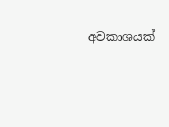අවකාශයක්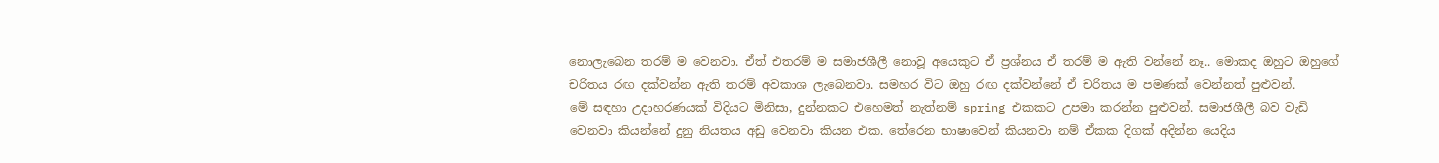නොලැබෙන තරම් ම වෙනවා. ඒත් එතරම් ම සමාජශීලී නොවූ අයෙකුට ඒ ප්‍රශ්නය ඒ තරම් ම ඇති වන්නේ නෑ.. මොකද ඔහුට ඔහුගේ චරිතය රඟ දක්වන්න ඇති තරම් අවකාශ ලැබෙනවා. සමහර විට ඔහු රඟ දක්වන්නේ ඒ චරිතය ම පමණක් වෙන්නත් පුළුවන්.
මේ සඳහා උදාහරණයක් විදියට මිනිසා, දුන්නකට එහෙමත් නැත්නම් spring එකකට උපමා කරන්න පුළුවන්. සමාජශීලී බව වැඩි වෙනවා කියන්නේ දුනු නියතය අඩු වෙනවා කියන එක. තේරෙන භාෂාවෙන් කියනවා නම් ඒකක දිගක් අදින්න යෙදිය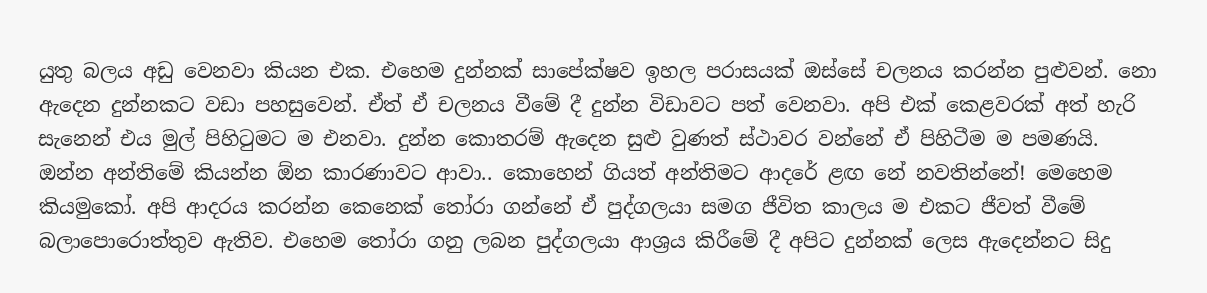යුතු බලය අඩු වෙනවා කියන එක. එහෙම දුන්නක් සාපේක්ෂව ඉහල පරාසයක් ඔස්සේ චලනය කරන්න පුළුවන්. නො ඇදෙන දුන්නකට වඩා පහසුවෙන්. ඒත් ඒ චලනය වීමේ දී දුන්න විඩාවට පත් වෙනවා. අපි එක් කෙළවරක් අත් හැරි සැනෙන් එය මුල් පිහිටුමට ම එනවා. දුන්න කොතරම් ඇදෙන සුළු වුණත් ස්ථාවර වන්නේ ඒ පිහිටීම ම පමණයි.
ඔන්න අන්තිමේ කියන්න ඕන කාරණාවට ආවා.. කොහෙන් ගියත් අන්තිමට ආදරේ ළඟ නේ නවතින්නේ! මෙහෙම කියමුකෝ. අපි ආදරය කරන්න කෙනෙක් තෝරා ගන්නේ ඒ පුද්ගලයා සමග ජීවිත කාලය ම එකට ජීවත් වීමේ බලාපොරොත්තුව ඇතිව. එහෙම තෝරා ගනු ලබන පුද්ගලයා ආශ්‍රය කිරීමේ දී අපිට දුන්නක් ලෙස ඇදෙන්නට සිදු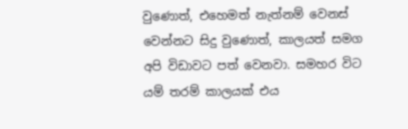වුණොත්, එහෙමත් නැත්නම් වෙනස් වෙන්නට සිදු වුණොත්, කාලයත් සමග අපි විඩාවට පත් වෙනවා. සමහර විට යම් තරම් කාලයක් එය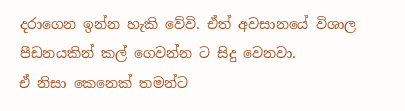දරාගෙන ඉන්න හැකි වේවි. ඒත් අවසානයේ විශාල පීඩනයකින් කල් ගෙවන්න ට සිදු වෙනවා.
ඒ නිසා කෙනෙක් තමන්ට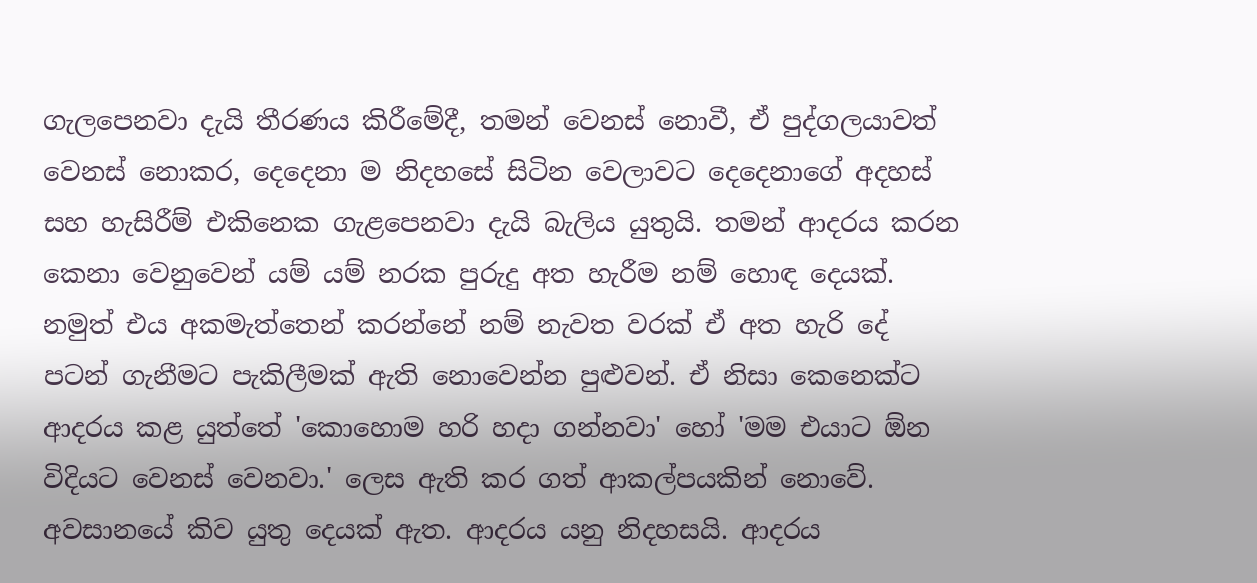ගැලපෙනවා දැයි තීරණය කිරීමේදී, තමන් වෙනස් නොවී, ඒ පුද්ගලයාවත් වෙනස් නොකර, දෙදෙනා ම නිදහසේ සිටින වෙලාවට දෙදෙනාගේ අදහස් සහ හැසිරීම් එකිනෙක ගැළපෙනවා දැයි බැලිය යුතුයි. තමන් ආදරය කරන කෙනා වෙනුවෙන් යම් යම් නරක පුරුදු අත හැරීම නම් හොඳ දෙයක්. නමුත් එය අකමැත්තෙන් කරන්නේ නම් නැවත වරක් ඒ අත හැරි දේ පටන් ගැනීමට පැකිලීමක් ඇති නොවෙන්න පුළුවන්. ඒ නිසා කෙනෙක්ට ආදරය කළ යුත්තේ 'කොහොම හරි හදා ගන්නවා' හෝ 'මම එයාට ඕන විදියට වෙනස් වෙනවා.' ලෙස ඇති කර ගත් ආකල්පයකින් නොවේ.
අවසානයේ කිව යුතු දෙයක් ඇත. ආදරය යනු නිදහසයි. ආදරය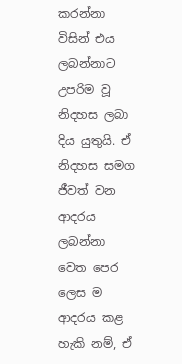කරන්නා විසින් එය ලබන්නාට උපරිම වූ නිදහස ලබා දිය යුතුයි. ඒ නිදහස සමග ජීවත් වන ආදරය ලබන්නා වෙත පෙර ලෙස ම ආදරය කළ හැකි නම්, ඒ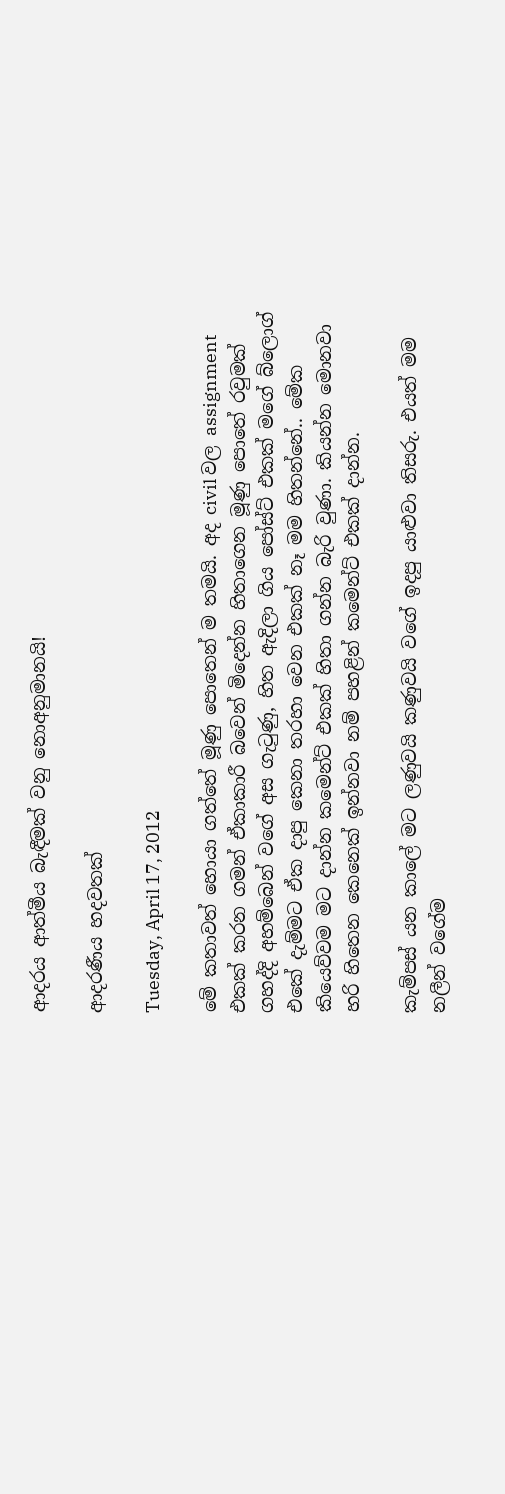ආදරය ආත්මීය බැඳීමක් වනු නොඅනුමානයි!

ආදරණීය හදවතක්

Tuesday, April 17, 2012

මේ කතාවත් හොයා ගත්තේ මූණු පොතෙන් ම තමයි. අද civil වල assignment එකක් කරන ගමන් ඒකාකාරී බවෙන් මිදෙන්න හිතාගෙන මූණු පොතේ රවුමක් ගහද්දි අහම්බෙන් වගේ අස ගැටුණු, හිත ඇදිලා ගිය පෝස්ට් එකක් මගේ බ්ලොග් එකේ දැම්මට ඒක දාපු කෙනා තරහා වෙන එකක් නෑ මම හිතන්නේ.. මේක කියෙව්වම මට දාන්න කමෙන්ට් එකක් හිතා ගන්න බැරි වුණා. කියන්න මොනවා හරි හිතෙන කෙනෙක් ඉන්නවා නම් පහළින් කමෙන්ට් එකක් දාන්න.

කැම්පස් යන කාලේ මට ලණුවයි කණුවයි වගේ ඉදපු යාළුවා තිසරු. එයත් මම නලීන් වගේම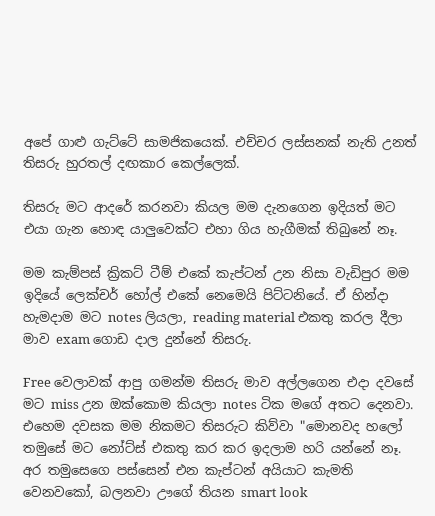අපේ ගාළු ගැට්ටේ සාමජිකයෙක්. එච්චර ලස්සනක් නැති උනත් තිසරු හුරතල් දඟකාර කෙල්ලෙක්.

තිසරු මට ආදරේ කරනවා කියල මම දැනගෙන ඉදියත් මට එයා ගැන හොඳ යාලුවෙක්ට එහා ගිය හැගීමක් තිබුනේ නෑ.

මම කැම්පස් ක්‍රිකට් ටීම් එකේ කැප්ටන් උන නිසා වැඩිපුර මම ඉදියේ ලෙක්චර් හෝල් එකේ නෙමෙයි පිට්ටනියේ. ඒ හින්දා හැමදාම මට notes ලියලා, reading material එකතු කරල දීලා මාව exam ගොඩ දාල දුන්නේ තිසරු.

Free වෙලාවක් ආපු ගමන්ම තිසරු මාව අල්ලගෙන එදා දවසේ මට miss උන ඔක්කොම කියලා notes ටික මගේ අතට දෙනවා. එහෙම දවසක මම නිකමට තිසරුට කිව්වා "මොනවද හලෝ තමුසේ මට නෝට්ස් එකතු කර කර ඉදලාම හරි යන්නේ නෑ. අර තමුසෙගෙ පස්සෙන් එන කැප්ටන් අයියාට කැමති වෙනවකෝ, බලනවා ඌගේ තියන smart look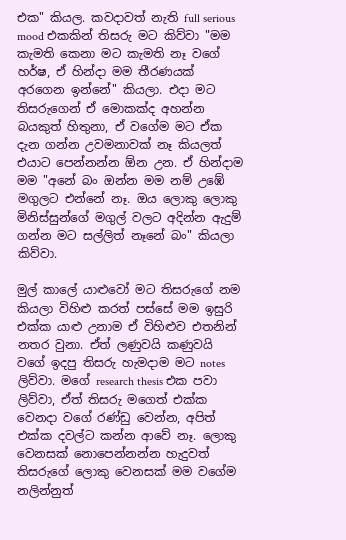එක" කියල. කවදාවත් නැති full serious mood එකකින් තිසරු මට කිව්වා "මම කැමති කෙනා මට කැමති නෑ වගේ හර්ෂ, ඒ හින්දා මම තීරණයක් අරගෙන ඉන්නේ" කියලා. එදා මට තිසරුගෙන් ඒ මොකක්ද අහන්න බයකුත් හිතුනා, ඒ වගේම මට ඒක දැන ගන්න උවමනාවක් නෑ කියලත් එයාට පෙන්නන්න ඕන උන. ඒ හින්දාම මම "අනේ බං ඔන්න මම නම් උඹේ මගුලට එන්නේ නෑ. ඔය ලොකු ලොකු මිනිස්සුන්ගේ මගුල් වලට අදින්න ඇදුම් ගන්න මට සල්ලිත් නෑනේ බං" කියලා කිව්වා.

මුල් කාලේ යාළුවෝ මට තිසරුගේ නම කියලා විහිළු කරත් පස්සේ මම ඉසුරි එක්ක යාළු උනාම ඒ විහිළුව එතනින් නතර වුනා. ඒත් ලණුවයි කණුවයි වගේ ඉදපු තිසරු හැමදාම මට notes ලිව්වා. මගේ research thesis එක පවා ලිව්වා, ඒත් තිසරු මගෙත් එක්ක වෙනදා වගේ රණ්ඩු වෙන්න, අපිත් එක්ක දවල්ට කන්න ආවේ නෑ. ලොකු වෙනසක් නොපෙන්නන්න හැදුවත් තිසරුගේ ලොකු වෙනසක් මම වගේම නලින්නුත්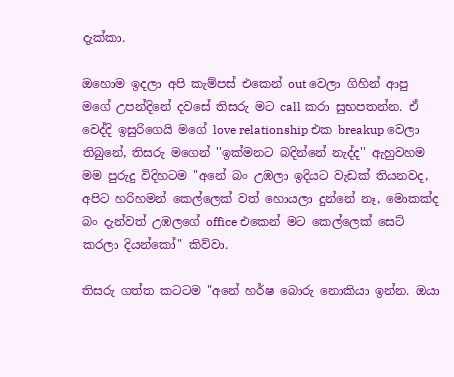දැක්කා.

ඔහොම ඉදලා අපි කැම්පස් එකෙන් out වෙලා ගිහින් ආපු මගේ උපන්දිනේ දවසේ තිසරු මට call කරා සුභපතන්න. ඒ වෙද්දි ඉසුරිගෙයි මගේ love relationship එක breakup වෙලා තිබුනේ, තිසරු මගෙන් ''ඉක්මනට බදින්නේ නැද්ද'' ඇහුවහම මම පුරුදු විදිහටම "අනේ බං උඹලා ඉදියට වැඩක් තියනවද, අපිට හරිහමන් කෙල්ලෙක් වත් හොයලා දුන්නේ නෑ, මොකක්ද බං දැන්වත් උඹලගේ office එකෙන් මට කෙල්ලෙක් සෙට් කරලා දියන්කෝ" කිව්වා.

තිසරු ගත්ත කටටම "අනේ හර්ෂ බොරු නොකියා ඉන්න. ඔයා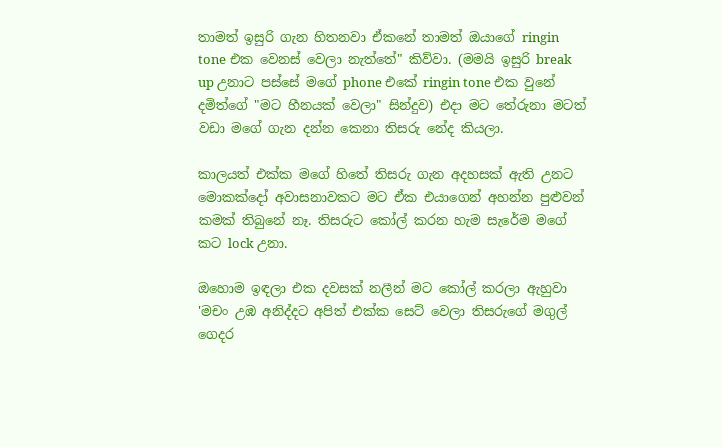තාමත් ඉසුරි ගැන හිතනවා ඒකනේ තාමත් ඔයාගේ ringin tone එක වෙනස් වෙලා නැත්තේ" කිව්වා. (මමයි ඉසුරි break up උනාට පස්සේ මගේ phone එකේ ringin tone එක වුනේ දමිත්ගේ "මට හීනයක් වෙලා" සින්දුව) එදා මට තේරුනා මටත් වඩා මගේ ගැන දන්න කෙනා තිසරු නේද කියලා.

කාලයත් එක්ක මගේ හිතේ තිසරු ගැන අදහසක් ඇති උනට මොකක්දෝ අවාසනාවකට මට ඒක එයාගෙන් අහන්න පුළුවන් කමක් තිබුනේ නෑ. තිසරුට කෝල් කරන හැම සැරේම මගේ කට lock උනා.

ඔහොම ඉඳලා එක දවසක් නලීන් මට කෝල් කරලා ඇහුවා 'මචං උඹ අනිද්දට අපිත් එක්ක සෙට් වෙලා තිසරුගේ මගුල් ගෙදර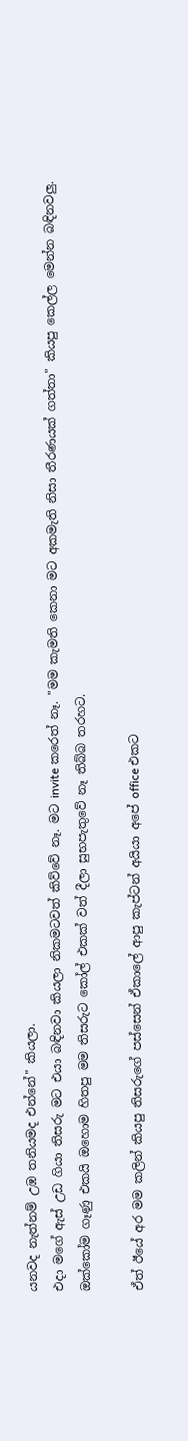යනවද නැත්නම් උඹ තනියමද එන්නේ" කියලා.
එදා මගේ ඇස් උඩ ගියා තිසරු මට එයා බඳිනවා කියලා නිකමටවත් කිව්වේ නෑ. මට invite කරෙත් නෑ. "මම කැමති කෙනා මට අකමැති නිසා තීරණයක් ගත්තා" කියපු කෙල්ල මෙන්න බඳිනවලු. ඔක්කෝම ගෑණු එකයි ඔහොම හිතපු මම තිසරුට කෝල් එකක් වත් දීලා සුභපැතුවේ නෑ තිබ්බ තරහට.

ඒත් ඊයේ අර මම කලින් කියපු තිසරුගේ පස්සෙන් ඒකාලේ ආපු කැප්ටන් අයියා අපේ office එකට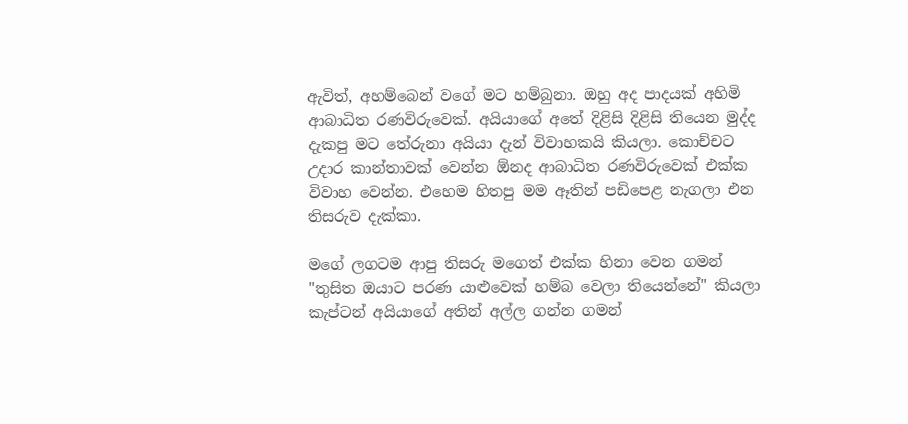ඇවිත්, අහම්බෙන් වගේ මට හම්බුනා. ඔහු අද පාදයක් අහිමි ආබාධිත රණවිරුවෙක්. අයියාගේ අතේ දිළිසි දිළිසි තියෙන මුද්ද දැකපු මට තේරුනා අයියා දැන් විවාහකයි කියලා. කොච්චට උදාර කාන්තාවක් වෙන්න ඕනද ආබාධිත රණවිරුවෙක් එක්ක විවාහ වෙන්න. එහෙම හිතපු මම ඈතින් පඩිපෙළ නැගලා එන තිසරුව දැක්කා.

මගේ ලගටම ආපු තිසරු මගෙත් එක්ක හිනා වෙන ගමන් "තුසිත ඔයාට පරණ යාළුවෙක් හම්බ වෙලා තියෙන්නේ" කියලා කැප්ටන් අයියාගේ අතින් අල්ල ගන්න ගමන්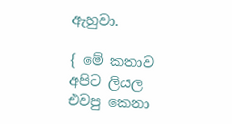ඇහුවා.

{ මේ කතාව අපිට ලියල එවපු කෙනා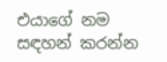එයාගේ නම සඳහන් කරන්න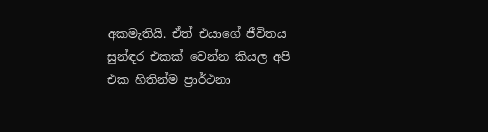අකමැතියි. ඒත් එයාගේ ජීවිතය සුන්ඳර එකක් වෙන්න කියල අපි එක හිතින්ම ප්‍රාර්ථනා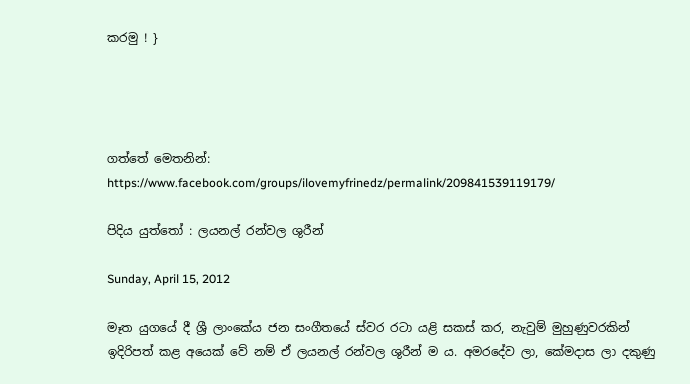කරමු ! }




ගත්තේ මෙතනින්:
https://www.facebook.com/groups/ilovemyfrinedz/permalink/209841539119179/

පිදිය යුත්තෝ : ලයනල් රන්වල ශුරීන්

Sunday, April 15, 2012

මෑත යුගයේ දී ශ්‍රී ලාංකේය ජන සංගීතයේ ස්වර රටා යළි සකස් කර, නැවුම් මුහුණුවරකින් ඉදිරිපත් කළ අයෙක් වේ නම් ඒ ලයනල් රන්වල ශුරීන් ම ය. අමරදේව ලා, කේමදාස ලා දකුණු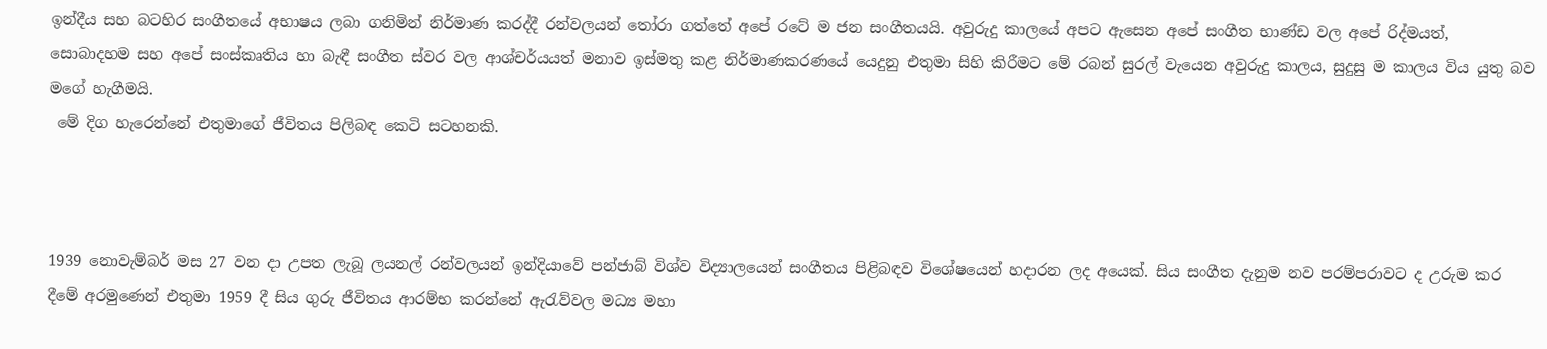ඉන්දීය සහ බටහිර සංගීතයේ අභාෂය ලබා ගනිමින් නිර්මාණ කරද්දී රන්වලයන් තෝරා ගත්තේ අපේ රටේ ම ජන සංගීතයයි. අවුරුදු කාලයේ අපට ඇසෙන අපේ සංගීත භාණ්ඩ වල අපේ රිද්මයත්, සොබාදහම සහ අපේ සංස්කෘතිය හා බැඳී සංගීත ස්වර වල ආශ්චර්යයත් මනාව ඉස්මතු කළ නිර්මාණකරණයේ යෙදුනු එතුමා සිහි කිරීමට මේ රබන් සුරල් වැයෙන අවුරුදු කාලය, සුදුසු ම කාලය විය යුතු බව මගේ හැගීමයි.
 මේ දිග හැරෙන්නේ එතුමාගේ ජීවිතය පිලිබඳ කෙටි සටහනකි.



1939 නොවැම්බර් මස 27 වන දා උපත ලැබූ ලයනල් රන්වලයන් ඉන්දියාවේ පන්ජාබ් විශ්ව විද්‍යාලයෙන් සංගීතය පිළිබඳව විශේෂයෙන් හදාරන ලද අයෙක්. සිය සංගීත දැනුම නව පරම්පරාවට ද උරුම කර දීමේ අරමුණෙන් එතුමා 1959 දී සිය ගුරු ජීවිතය ආරම්භ කරන්නේ ඇරැව්වල මධ්‍ය මහා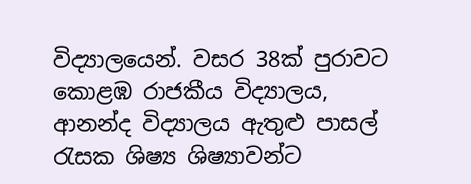විද්‍යාලයෙන්. වසර 38ක් පුරාවට කොළඹ රාජකීය විද්‍යාලය, ආනන්ද විද්‍යාලය ඇතුළු පාසල් රැසක ශිෂ්‍ය ශිෂ්‍යාවන්ට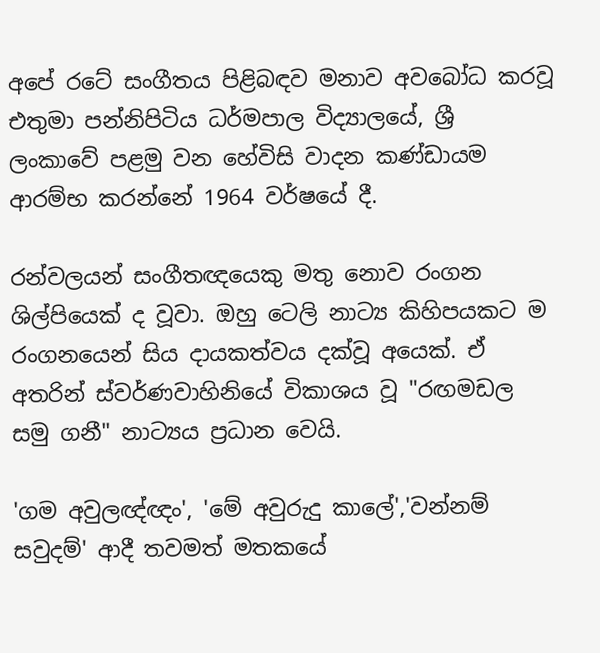අපේ රටේ සංගීතය පිළිබඳව මනාව අවබෝධ කරවූ එතුමා පන්නිපිටිය ධර්මපාල විද්‍යාලයේ, ශ්‍රී ලංකාවේ පළමු වන හේවිසි වාදන කණ්ඩායම ආරම්භ කරන්නේ 1964 වර්ෂයේ දී.

රන්වලයන් සංගීතඥයෙකු මතු නොව රංගන ශිල්පියෙක් ද වූවා. ඔහු ටෙලි නාට්‍ය කිහිපයකට ම රංගනයෙන් සිය දායකත්වය දක්වූ අයෙක්. ඒ අතරින් ස්වර්ණවාහිනියේ විකාශය වූ "රඟමඩල සමු ගනී" නාට්‍යය ප්‍රධාන වෙයි.

'ගම අවුලඥ්ඥං', 'මේ අවුරුදු කාලේ','වන්නම් සවුදම්' ආදී තවමත් මතකයේ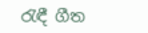රැඳී ගීත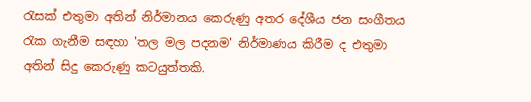රැසක් එතුමා අතින් නිර්මානය කෙරුණු අතර දේශීය ජන සංගීතය රැක ගැනීම සඳහා 'තල මල පදනම' නිර්මාණය කිරීම ද එතුමා අතින් සිදු කෙරුණු කටයුත්තකි.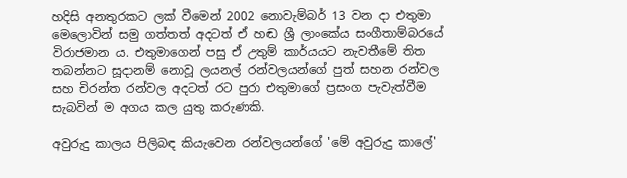හදිසි අනතුරකට ලක් වීමෙන් 2002 නොවැම්බර් 13 වන දා එතුමා මෙලොවින් සමු ගත්තත් අදටත් ඒ හඬ ශ්‍රී ලාංකේය සංගීතාම්බරයේ විරාජමාන ය. එතුමාගෙන් පසු ඒ උතුම් කාර්යයට නැවතීමේ තිත තබන්නට සූදානම් නොවූ ලයනල් රන්වලයන්ගේ පුත් සහන රන්වල සහ චිරන්ත රන්වල අදටත් රට පුරා එතුමාගේ ප්‍රසංග පැවැත්වීම සැබවින් ම අගය කල යුතු කරුණකි.

අවුරුදු කාලය පිලිබඳ කියැවෙන රන්වලයන්ගේ 'මේ අවුරුදු කාලේ'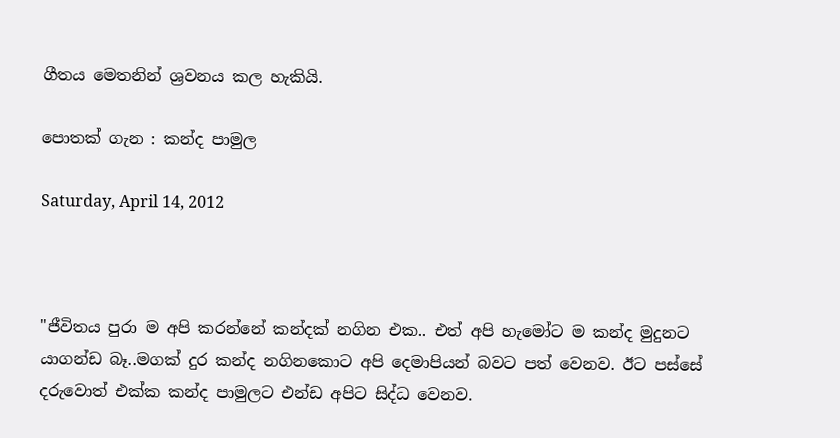ගීතය මෙතනින් ශ්‍රවනය කල හැකියි.

පොතක් ගැන : කන්ද පාමුල

Saturday, April 14, 2012



"ජීවිතය පුරා ම අපි කරන්නේ කන්දක් නගින එක.. එත් අපි හැමෝට ම කන්ද මුදුනට යාගන්ඩ බෑ..මගක් දුර කන්ද නගිනකොට අපි දෙමාපියන් බවට පත් වෙනව. ඊට පස්සේ දරුවොත් එක්ක කන්ද පාමුලට එන්ඩ අපිට සිද්ධ වෙනව.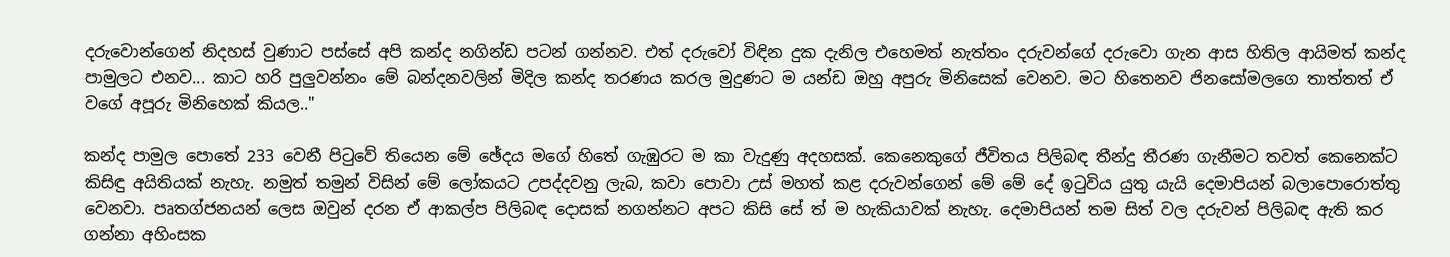දරුවොන්ගෙන් නිදහස් වුණාට පස්සේ අපි කන්ද නගින්ඩ පටන් ගන්නව. එත් දරුවෝ විඳින දුක දැනිල එහෙමත් නැත්තං දරුවන්ගේ දරුවො ගැන ආස හිතිල ආයිමත් කන්ද පාමුලට එනව... කාට හරි පුලුවන්නං මේ බන්දනවලින් මිදිල කන්ද තරණය කරල මුදුණට ම යන්ඩ ඔහු අපුරු මිනිසෙක් වෙනව. මට හිතෙනව ජිනසෝමලගෙ තාත්තත් ඒ වගේ අපූරු මිනිහෙක් කියල.."

කන්ද පාමුල පොතේ 233 වෙනී පිටුවේ තියෙන මේ ඡේදය මගේ හිතේ ගැඹුරට ම කා වැදුණු අදහසක්. කෙනෙකුගේ ජීවිතය පිලිබඳ තීන්දු තීරණ ගැනීමට තවත් කෙනෙක්ට කිසිඳු අයිතියක් නැහැ. නමුත් තමුන් විසින් මේ ලෝකයට උපද්දවනු ලැබ, කවා පොවා උස් මහත් කළ දරුවන්ගෙන් මේ මේ දේ ඉටුවිය යුතු යැයි දෙමාපියන් බලාපොරොත්තු වෙනවා. පෘතග්ජනයන් ලෙස ඔවුන් දරන ඒ ආකල්ප පිලිබඳ දොසක් නගන්නට අපට කිසි සේ ත් ම හැකියාවක් නැහැ. දෙමාපියන් තම සිත් වල දරුවන් පිලිබඳ ඇති කර ගන්නා අහිංසක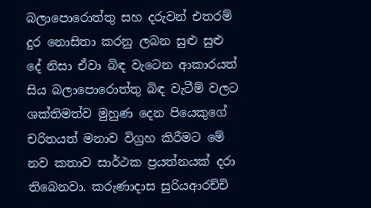බලාපොරොත්තු සහ දරුවන් එතරම් දුර නොසිතා කරනු ලබන සුළු සුළු දේ නිසා ඒවා බිඳ වැටෙන ආකාරයත් සිය බලාපොරොත්තු බිඳ වැටීම් වලට ශක්තිමත්ව මුහුණ දෙන පියෙකුගේ චරිතයත් මනාව විග්‍රහ කිරීමට මේ නව කතාව සාර්ථක ප්‍රයත්නයක් දරා තිබෙනවා. කරුණාදාස සුරියආරච්චි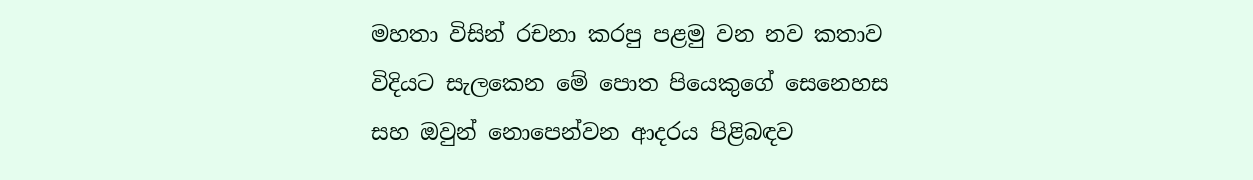මහතා විසින් රචනා කරපු පළමු වන නව කතාව විදියට සැලකෙන මේ පොත පියෙකුගේ සෙනෙහස සහ ඔවුන් නොපෙන්වන ආදරය පිළිබඳව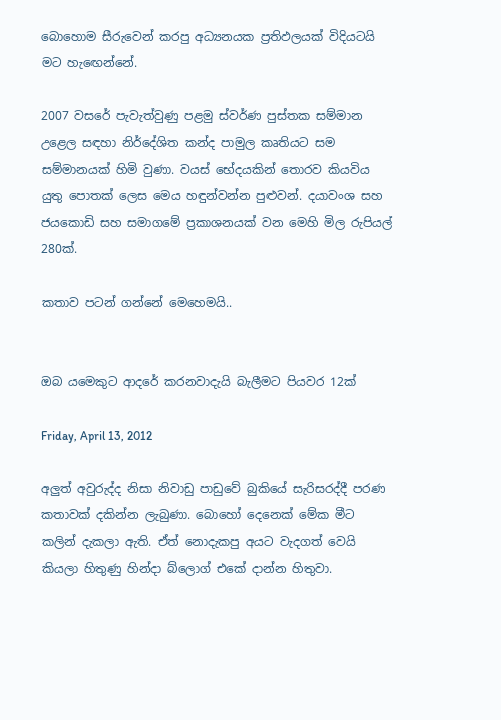බොහොම සීරුවෙන් කරපු අධ්‍යනයක ප්‍රතිඵලයක් විදියටයි මට හැඟෙන්නේ.

2007 වසරේ පැවැත්වුණු පළමු ස්වර්ණ පුස්තක සම්මාන උළෙල සඳහා නිර්දේශිත කන්ද පාමුල කෘතියට සම සම්මානයක් හිමි වුණා. වයස් භේදයකින් තොරව කියවිය යුතු පොතක් ලෙස මෙය හඳුන්වන්න පුළුවන්. දයාවංශ සහ ජයකොඩි සහ සමාගමේ ප්‍රකාශනයක් වන මෙහි මිල රුපියල් 280ක්.

කතාව පටන් ගන්නේ මෙහෙමයි..


ඔබ යමෙකුට ආදරේ කරනවාදැයි බැලීමට පියවර 12ක්

Friday, April 13, 2012

අලුත් අවුරුද්ද නිසා නිවාඩු පාඩුවේ බුකියේ සැරිසරද්දී පරණ කතාවක් දකින්න ලැබුණා. බොහෝ දෙනෙක් මේක මීට කලින් දැකලා ඇති. ඒත් නොදැකපු අයට වැදගත් වෙයි කියලා හිතුණු හින්දා බ්ලොග් එකේ දාන්න හිතුවා.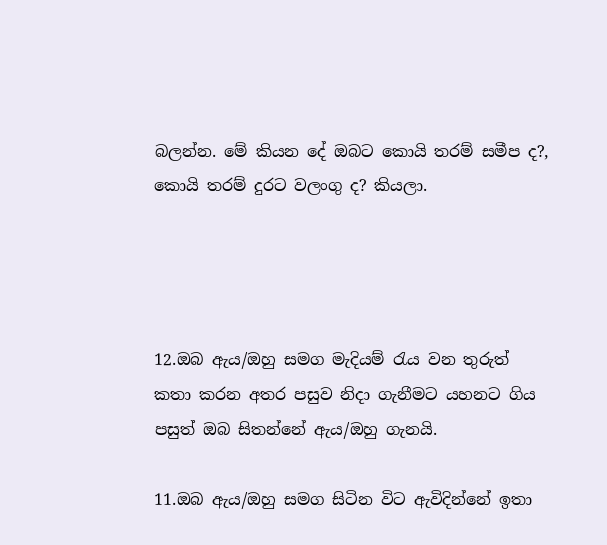බලන්න. මේ කියන දේ ඔබට කොයි තරම් සමීප ද?, කොයි තරම් දුරට වලංගු ද? කියලා.




12.ඔබ ඇය/ඔහු සමග මැදියම් රැය වන තුරුත් කතා කරන අතර පසුව නිදා ගැනීමට යහනට ගිය පසුත් ඔබ සිතන්නේ ඇය/ඔහු ගැනයි.

11.ඔබ ඇය/ඔහු සමග සිටින විට ඇවිදින්නේ ඉතා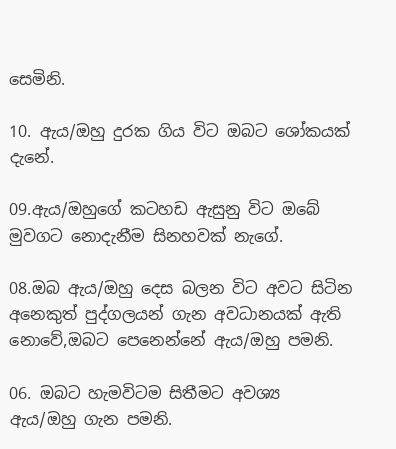සෙමිනි.

10. ඇය/ඔහු දුරක ගිය විට ඔබට ශෝකයක් දැනේ.

09.ඇය/ඔහුගේ කටහඩ ඇසුනු විට ඔබේ මුවගට නොදැනීම සිනහවක් නැගේ.

08.ඔබ ඇය/ඔහු දෙස බලන විට අවට සිටින අනෙකුත් පුද්ගලයන් ගැන අවධානයක් ඇති නොවේ,ඔබට පෙනෙන්නේ ඇය/ඔහු පමනි.

06. ඔබට හැමවිටම සිතීමට අවශ්‍ය ඇය/ඔහු ගැන පමනි.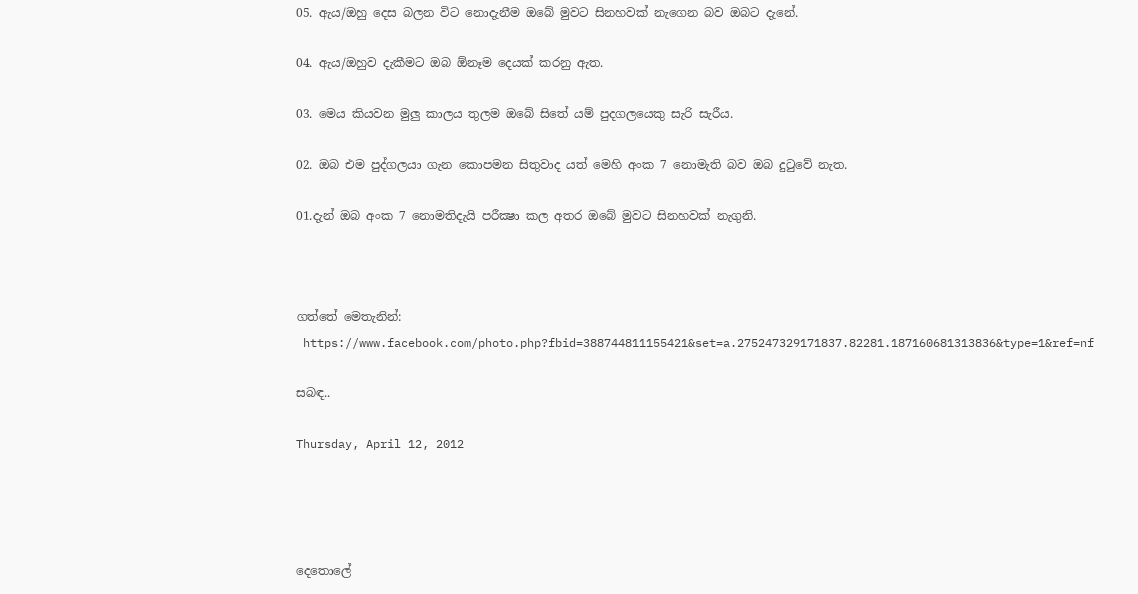05. ඇය/ඔහු දෙස බලන විට නොදැනීම ඔබේ මුවට සිනහවක් නැගෙන බව ඔබට දැනේ.

04. ඇය/ඔහුව දැකීමට ඔබ ඕනෑම දෙයක් කරනු ඇත.

03. මෙය කියවන මුලු කාලය තුලම ඔබේ සිතේ යම් පුදගලයෙකු සැරි සැරීය.

02. ඔබ එම පුද්ගලයා ගැන කොපමන සිතුවාද යත් මෙහි අංක 7 නොමැති බව ඔබ දුටුවේ නැත.

01.දැන් ඔබ අංක 7 නොමතිදැයි පරීක්‍ෂා කල අතර ඔබේ මුවට සිනහවක් නැගුනි.



ගත්තේ මෙතැනින්:
 https://www.facebook.com/photo.php?fbid=388744811155421&set=a.275247329171837.82281.187160681313836&type=1&ref=nf

සබඳ..

Thursday, April 12, 2012




දෙතොලේ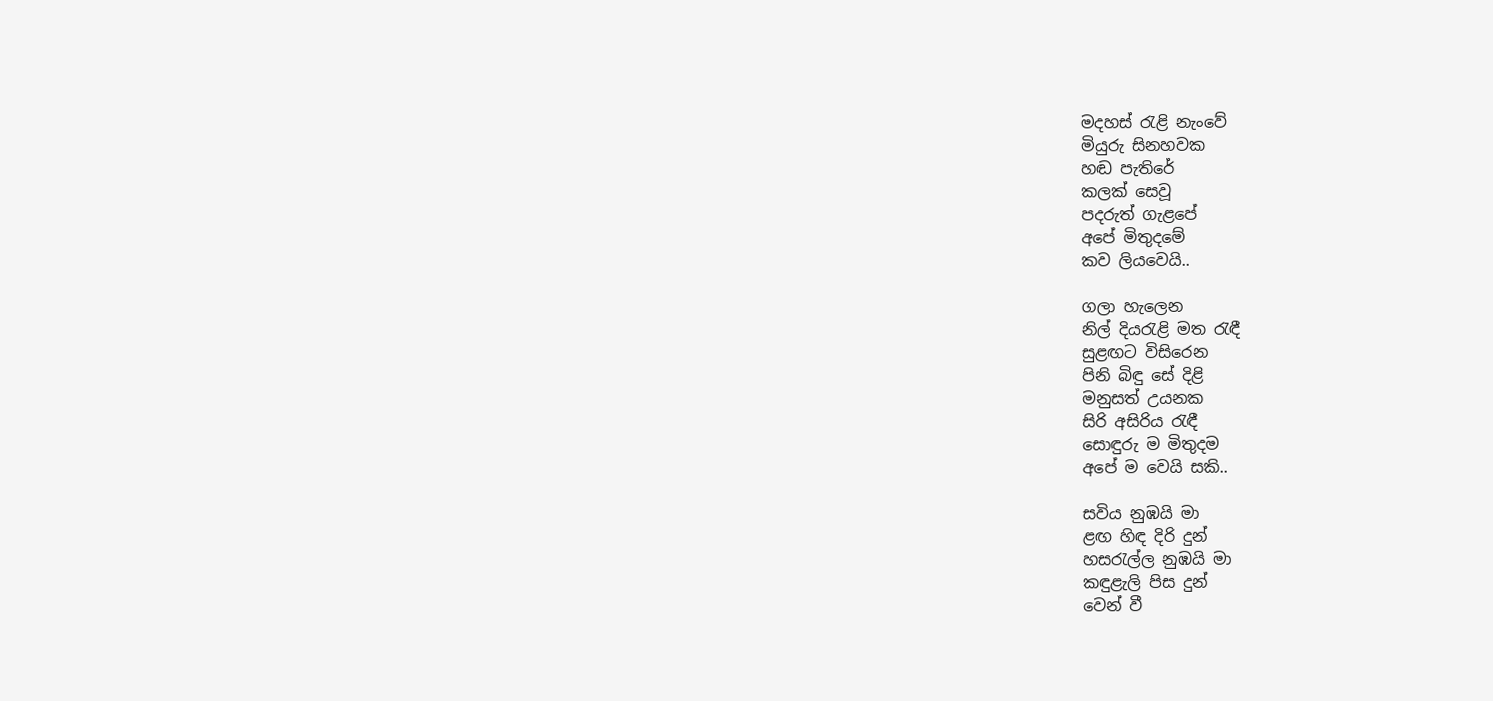මදහස්‌ රැළි නැංවේ
මියුරු සිනහවක
හඬ පැතිරේ
කලක් සෙවූ
පදරුත් ගැළපේ
අපේ මිතුදමේ
කව ලියවෙයි..

ගලා හැලෙන
නිල් දියරැළි මත රැඳී
සුළඟට විසිරෙන
පිනි බිඳු සේ දිළි
මනුසත් උයනක
සිරි අසිරිය රැඳී
සොඳුරු ම මිතුදම
අපේ ම වෙයි සකි..

සවිය නුඹයි මා
ළඟ හිඳ දිරි දුන්
හසරැල්ල නුඹයි මා
කඳුළැලි පිස දුන්
වෙන් වී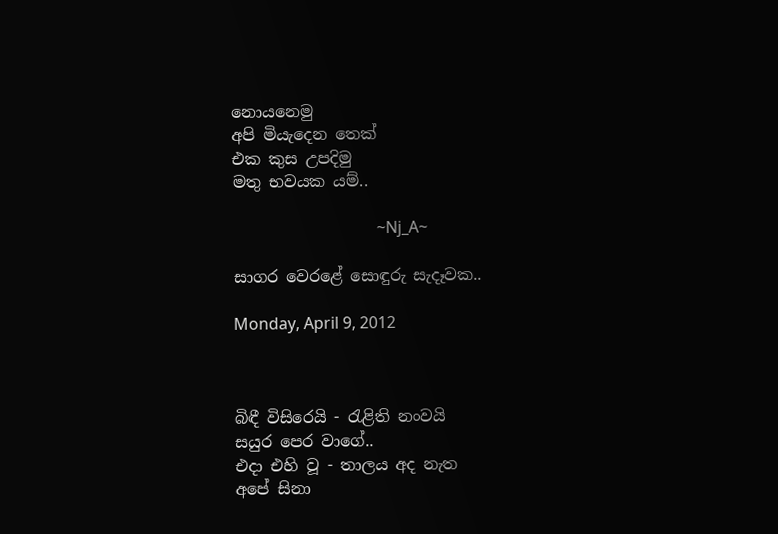නොයනෙමු
අපි මියැදෙන තෙක්
එක කුස උපදිමු
මතු භවයක යම්..

                                    ~Nj_A~

සාගර වෙරළේ සොඳුරු සැදෑවක..

Monday, April 9, 2012



බිඳී විසිරෙයි - රැළිති නංවයි
සයුර පෙර වාගේ..
එදා එහි වූ - තාලය අද නැත
අපේ සිනා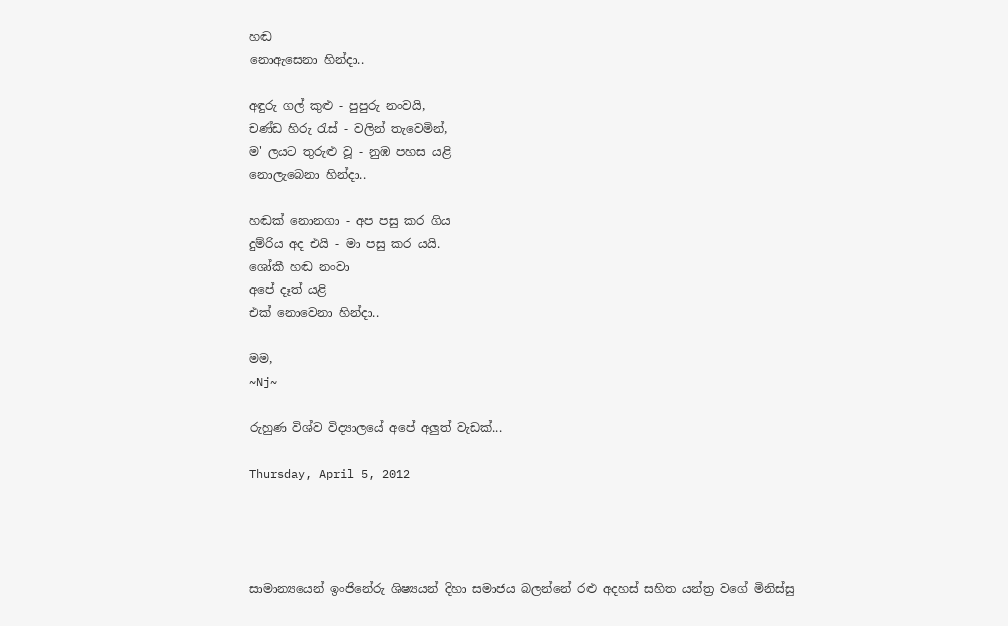හඬ
නොඇසෙනා හින්දා..

අඳුරු ගල් කුළු - පුපුරු නංවයි,
චණ්ඩ හිරු රැස් - වලින් තැවෙමින්,
ම' ලයට තුරුළු වූ - නුඹ පහස යළි
නොලැබෙනා හින්දා..

හඬක් නොනගා - අප පසු කර ගිය
දුම්රිය අද එයි - මා පසු කර යයි.
ශෝකී හඬ නංවා
අපේ දෑත් යළි
එක් නොවෙනා හින්දා..

මම,
~Nj~

රුහුණ විශ්ව විද්‍යාලයේ අපේ අලුත් වැඩක්...

Thursday, April 5, 2012




සාමාන්‍යයෙන් ඉංජිනේරු ශිෂ්‍යයන් දිහා සමාජය බලන්නේ රළු අදහස් සහිත යන්ත්‍ර වගේ මිනිස්සු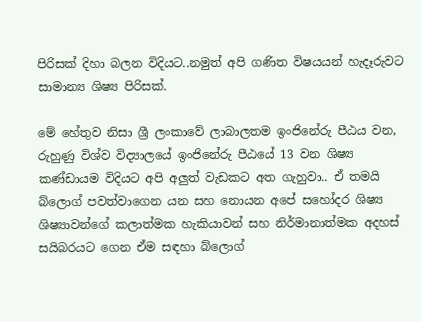පිරිසක් දිහා බලන විදියට..නමුත් අපි ගණිත විෂයයන් හැදෑරුවට සාමාන්‍ය ශිෂ්‍ය පිරිසක්.

මේ හේතුව නිසා ශ්‍රී ලංකාවේ ලාබාලතම ඉංජිනේරු පීඨය වන, රුහුණු විශ්ව විද්‍යාලයේ ඉංජිනේරු පීඨයේ 13 වන ශිෂ්‍ය කණ්ඩායම විදියට අපි අලුත් වැඩකට අත ගැහුවා.. ඒ තමයි බ්ලොග් පවත්වාගෙන යන සහ නොයන අපේ සහෝදර ශිෂ්‍ය ශිෂ්‍යාවන්ගේ කලාත්මක හැකියාවන් සහ නිර්මානාත්මක අදහස් සයිබරයට ගෙන ඒම සඳහා බ්ලොග්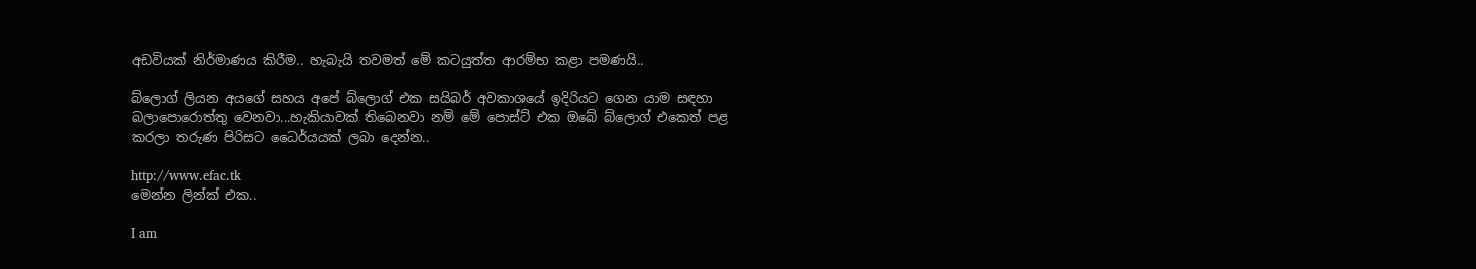අඩවියක් නිර්මාණය කිරීම.. හැබැයි තවමත් මේ කටයුත්ත ආරම්භ කළා පමණයි..

බ්ලොග් ලියන අයගේ සහය අපේ බ්ලොග් එක සයිබර් අවකාශයේ ඉදිරියට ගෙන යාම සඳහා බලාපොරොත්තු වෙනවා...හැකියාවක් තිබෙනවා නම් මේ පොස්ට් එක ඔබේ බ්ලොග් එකෙත් පළ කරලා තරුණ පිරිසට ධෛර්යයක් ලබා දෙන්න..

http://www.efac.tk
මෙන්න ලින්ක් එක..

I am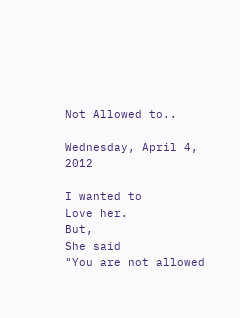Not Allowed to..

Wednesday, April 4, 2012

I wanted to
Love her.
But,
She said
"You are not allowed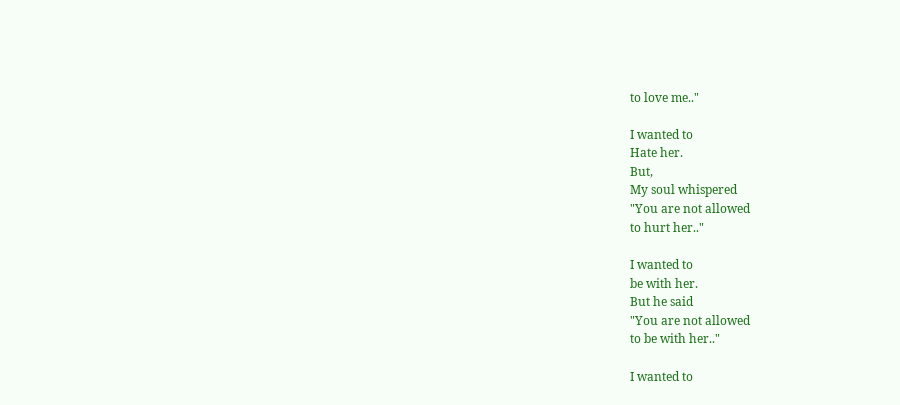to love me.."

I wanted to
Hate her.
But,
My soul whispered
"You are not allowed
to hurt her.."

I wanted to
be with her.
But he said
"You are not allowed
to be with her.."

I wanted to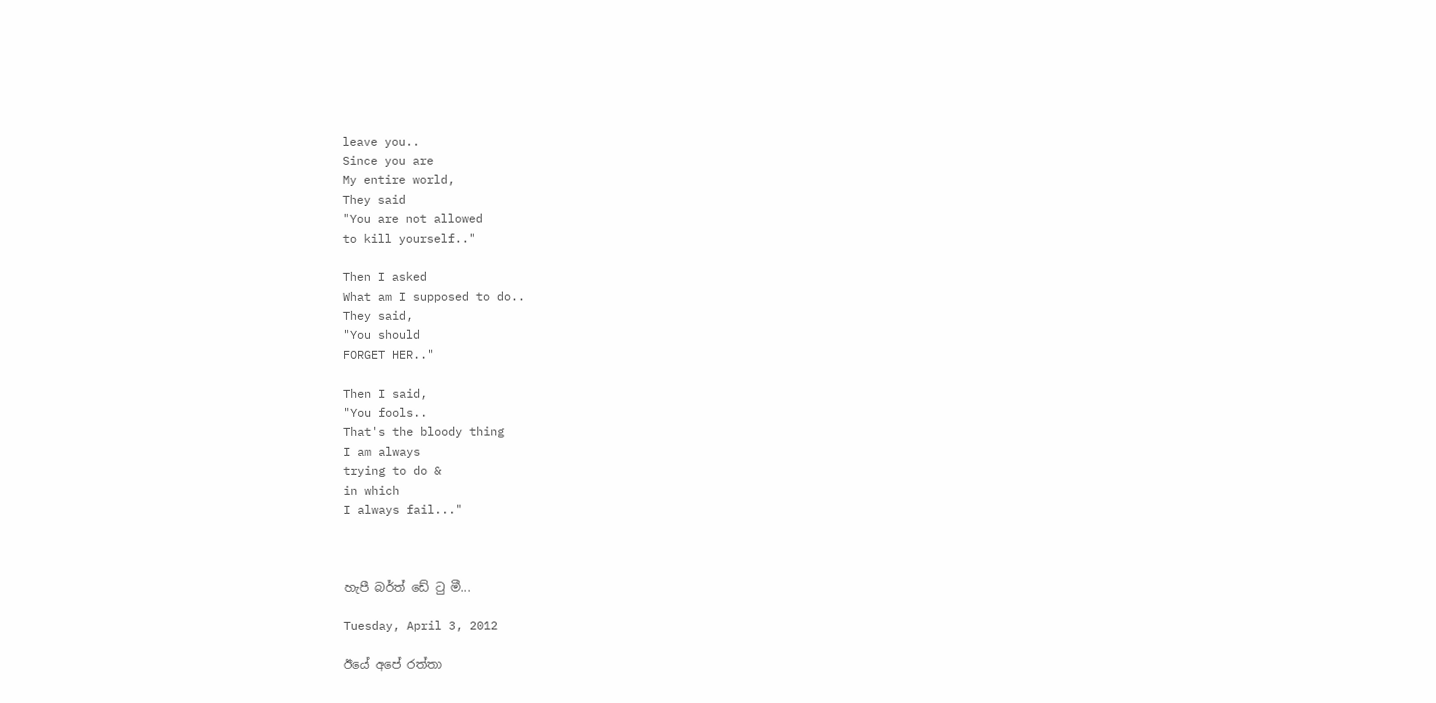leave you..
Since you are
My entire world,
They said
"You are not allowed
to kill yourself.."

Then I asked
What am I supposed to do..
They said,
"You should
FORGET HER.."

Then I said,
"You fools..
That's the bloody thing
I am always
trying to do &
in which
I always fail..."



හැපී බර්ත් ඩේ ටු මී...

Tuesday, April 3, 2012

ඊයේ අපේ රත්තා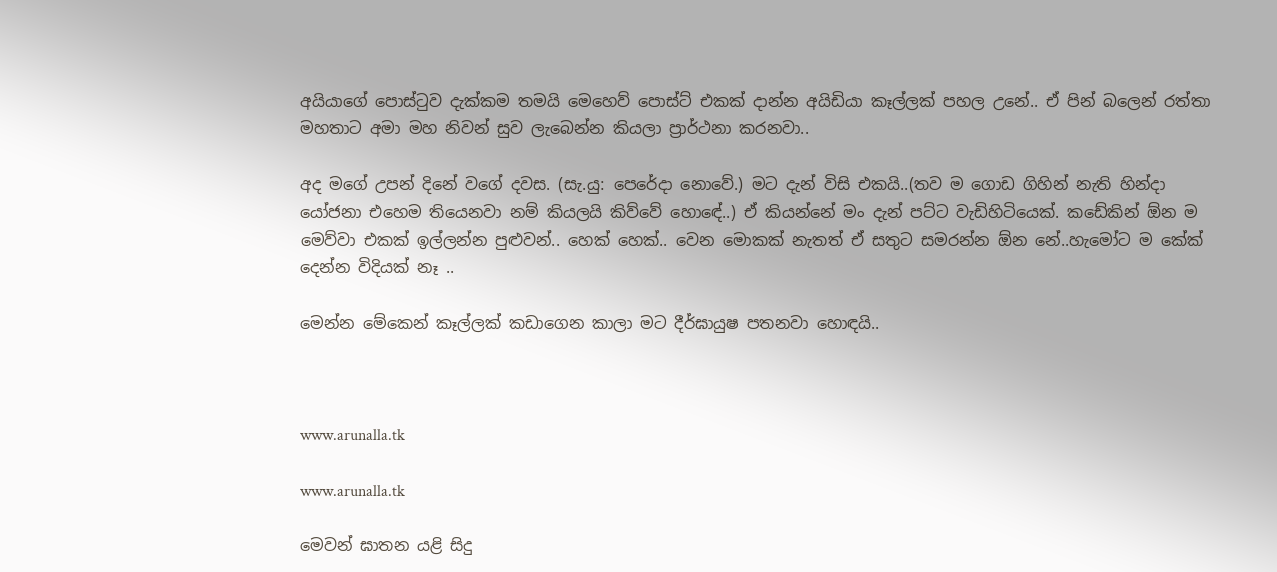අයියාගේ පොස්ටුව දැක්කම තමයි මෙහෙව් පොස්ට් එකක් දාන්න අයිඩියා කෑල්ලක් පහල උනේ.. ඒ පින් බලෙන් රත්තා මහතාට අමා මහ නිවන් සුව ලැබෙන්න කියලා ප්‍රාර්ථනා කරනවා..

අද මගේ උපන් දිනේ වගේ දවස. (සැ.යු: පෙරේදා නොවේ.) මට දැන් විසි එකයි..(තව ම ගොඩ ගිහින් නැති හින්දා යෝජනා එහෙම තියෙනවා නම් කියලයි කිව්වේ හොඳේ..) ඒ කියන්නේ මං දැන් පට්ට වැඩිහිටියෙක්. කඩේකින් ඕන ම මෙව්වා එකක් ඉල්ලන්න පුළුවන්.. හෙක් හෙක්.. වෙන මොකක් නැතත් ඒ සතුට සමරන්න ඕන නේ..හැමෝට ම කේක් දෙන්න විදියක් නෑ ..

මෙන්න මේකෙන් කෑල්ලක් කඩාගෙන කාලා මට දීර්ඝායුෂ පතනවා හොඳයි..



www.arunalla.tk

www.arunalla.tk

මෙවන් ඝාතන යළි සිදු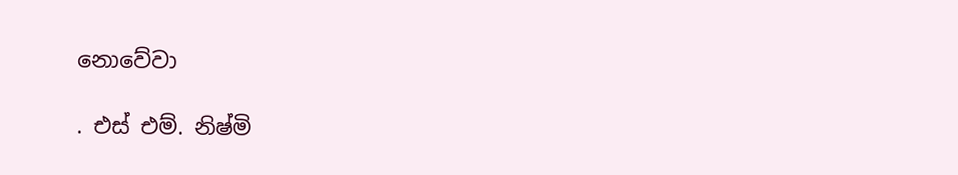නොවේවා

. එස් එම්. නිෂ්මි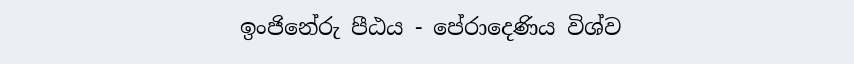ඉංජිනේරු පීඨය - පේරාදෙණිය විශ්ව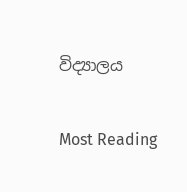විද්‍යාලය

Most Reading